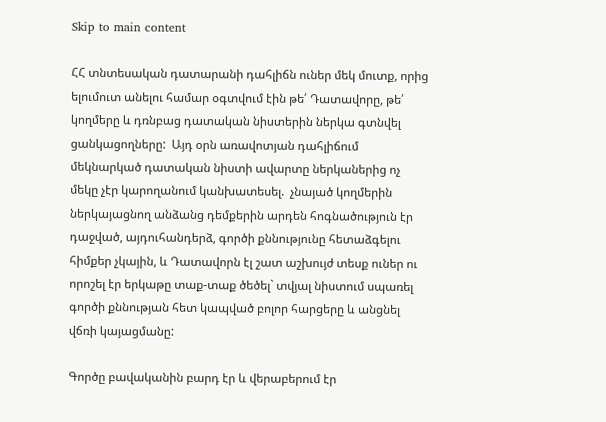Skip to main content

ՀՀ տնտեսական դատարանի դահլիճն ուներ մեկ մուտք, որից ելումուտ անելու համար օգտվում էին թե՛ Դատավորը, թե՛ կողմերը և դռնբաց դատական նիստերին ներկա գտնվել ցանկացողները:  Այդ օրն առավոտյան դահլիճում մեկնարկած դատական նիստի ավարտը ներկաներից ոչ մեկը չէր կարողանում կանխատեսել.  չնայած կողմերին ներկայացնող անձանց դեմքերին արդեն հոգնածություն էր դաջված, այդուհանդերձ, գործի քննությունը հետաձգելու հիմքեր չկային, և Դատավորն էլ շատ աշխույժ տեսք ուներ ու որոշել էր երկաթը տաք-տաք ծեծել` տվյալ նիստում սպառել գործի քննության հետ կապված բոլոր հարցերը և անցնել վճռի կայացմանը:

Գործը բավականին բարդ էր և վերաբերում էր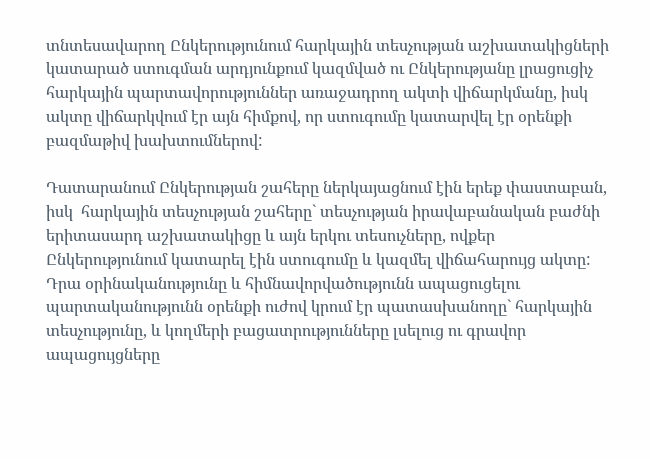տնտեսավարող Ընկերությունում հարկային տեսչության աշխատակիցների կատարած ստուգման արդյունքում կազմված ու Ընկերությանը լրացուցիչ հարկային պարտավորություններ առաջադրող ակտի վիճարկմանը, իսկ ակտը վիճարկվում էր այն հիմքով, որ ստուգումը կատարվել էր օրենքի բազմաթիվ խախտումներով:

Դատարանում Ընկերության շահերը ներկայացնում էին երեք փաստաբան, իսկ  հարկային տեսչության շահերը` տեսչության իրավաբանական բաժնի երիտասարդ աշխատակիցը և այն երկու տեսուչները, ովքեր Ընկերությունում կատարել էին ստուգումը և կազմել վիճահարույց ակտը:  Դրա օրինականությունը և հիմնավորվածությունն ապացուցելու պարտականությունն օրենքի ուժով կրում էր պատասխանողը` հարկային տեսչությունը, և կողմերի բացատրությունները լսելուց ու գրավոր ապացույցները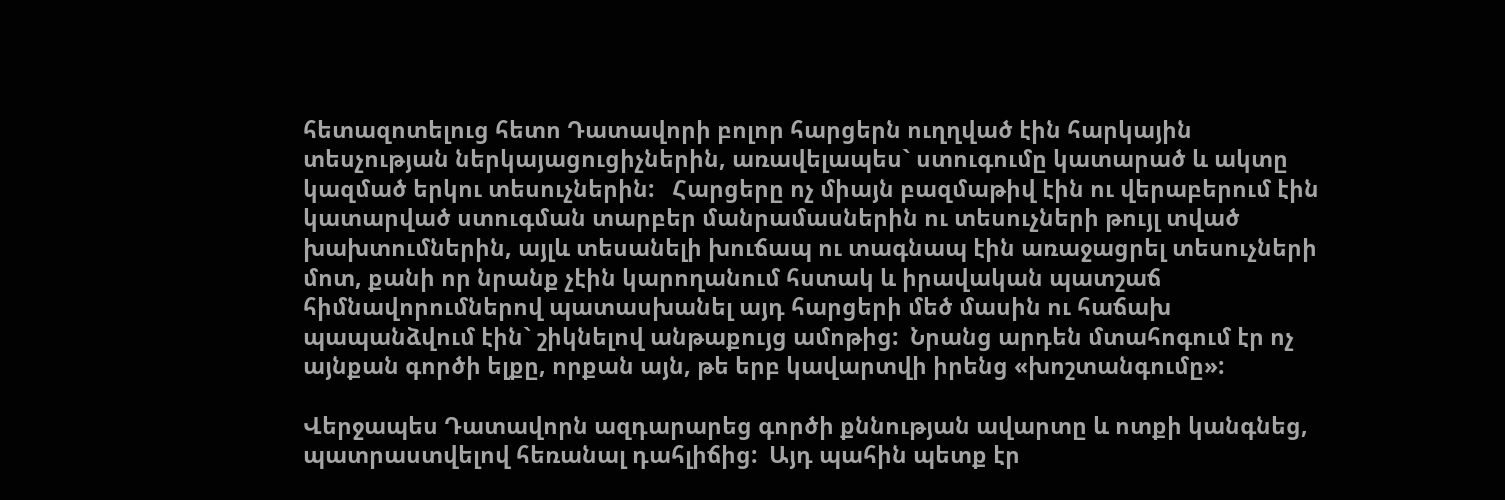հետազոտելուց հետո Դատավորի բոլոր հարցերն ուղղված էին հարկային տեսչության ներկայացուցիչներին, առավելապես` ստուգումը կատարած և ակտը կազմած երկու տեսուչներին:   Հարցերը ոչ միայն բազմաթիվ էին ու վերաբերում էին կատարված ստուգման տարբեր մանրամասներին ու տեսուչների թույլ տված խախտումներին, այլև տեսանելի խուճապ ու տագնապ էին առաջացրել տեսուչների մոտ, քանի որ նրանք չէին կարողանում հստակ և իրավական պատշաճ հիմնավորումներով պատասխանել այդ հարցերի մեծ մասին ու հաճախ պապանձվում էին` շիկնելով անթաքույց ամոթից:  Նրանց արդեն մտահոգում էր ոչ այնքան գործի ելքը, որքան այն, թե երբ կավարտվի իրենց «խոշտանգումը»:

Վերջապես Դատավորն ազդարարեց գործի քննության ավարտը և ոտքի կանգնեց, պատրաստվելով հեռանալ դահլիճից:  Այդ պահին պետք էր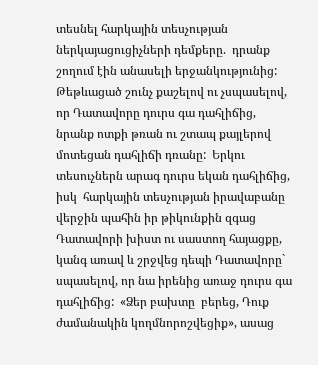տեսնել հարկային տեսչության ներկայացուցիչների դեմքերը.  դրանք շողում էին անասելի երջանկությունից:  Թեթևացած շունչ քաշելով ու չսպասելով, որ Դատավորը դուրս գա դահլիճից, նրանք ոտքի թռան ու շտապ քայլերով մոտեցան դահլիճի դռանը:  Երկու տեսուչներն արագ դուրս եկան դահլիճից, իսկ  հարկային տեսչության իրավաբանը վերջին պահին իր թիկունքին զգաց Դատավորի խիստ ու սաստող հայացքը, կանգ առավ և շրջվեց դեպի Դատավորը` սպասելով, որ նա իրենից առաջ դուրս գա դահլիճից:  «Ձեր բախտը  բերեց, Դուք ժամանակին կողմնորոշվեցիք», ասաց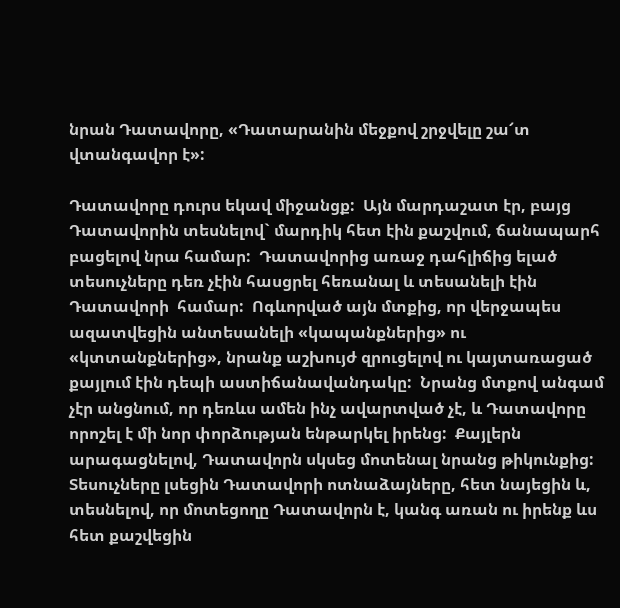նրան Դատավորը, «Դատարանին մեջքով շրջվելը շա՜տ վտանգավոր է»:

Դատավորը դուրս եկավ միջանցք:  Այն մարդաշատ էր, բայց Դատավորին տեսնելով` մարդիկ հետ էին քաշվում, ճանապարհ բացելով նրա համար:  Դատավորից առաջ դահլիճից ելած տեսուչները դեռ չէին հասցրել հեռանալ և տեսանելի էին Դատավորի  համար:  Ոգևորված այն մտքից, որ վերջապես ազատվեցին անտեսանելի «կապանքներից» ու «կտտանքներից», նրանք աշխույժ զրուցելով ու կայտառացած քայլում էին դեպի աստիճանավանդակը:  Նրանց մտքով անգամ չէր անցնում, որ դեռևս ամեն ինչ ավարտված չէ, և Դատավորը որոշել է մի նոր փորձության ենթարկել իրենց:  Քայլերն արագացնելով, Դատավորն սկսեց մոտենալ նրանց թիկունքից:  Տեսուչները լսեցին Դատավորի ոտնաձայները, հետ նայեցին և, տեսնելով, որ մոտեցողը Դատավորն է, կանգ առան ու իրենք ևս հետ քաշվեցին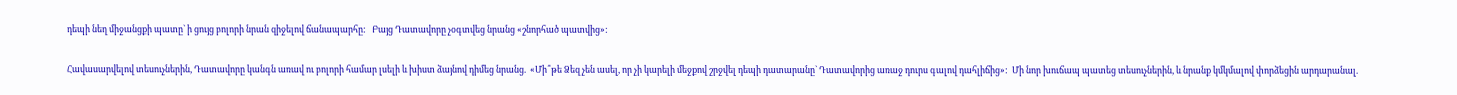դեպի նեղ միջանցքի պատը` ի ցույց բոլորի նրան զիջելով ճանապարհը:   Բայց Դատավորը չօգտվեց նրանց «շնորհած պատվից»:

Հավասարվելով տեսուչներին, Դատավորը կանգն առավ ու բոլորի համար լսելի և խիստ ձայնով դիմեց նրանց.  «Մի՞թե Ձեզ չեն ասել, որ չի կարելի մեջքով շրջվել դեպի դատարանը` Դատավորից առաջ դուրս գալով դահլիճից»:  Մի նոր խուճապ պատեց տեսուչներին, և նրանք կմկմալով փորձեցին արդարանալ.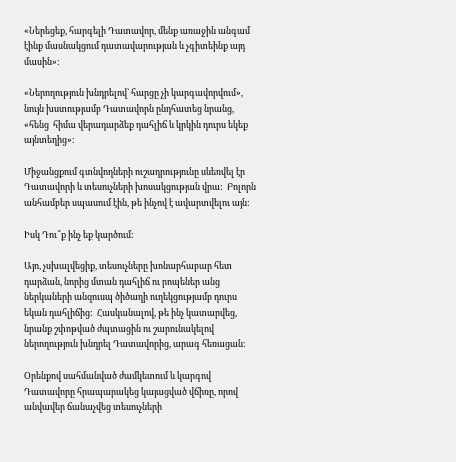«Ներեցեք, հարգելի Դատավոր, մենք առաջին անգամ էինք մասնակցում դատավարության և չգիտեինք այդ մասին»:

«Ներողություն խնդրելով` հարցը չի կարգավորվում», նույն խստությամբ Դատավորն ընդհատեց նրանց, «հենց  հիմա վերադարձեք դահլիճ և կրկին դուրս եկեք այնտեղից»:

Միջանցքում գտնվողների ուշադրությունը սևեռվել էր Դատավորի և տեսուչների խոսակցության վրա:  Բոլորն անհամբեր սպասում էին, թե ինչով է ավարտվելու այն:

Իսկ Դու՞ք ինչ եք կարծում:

Այո, չսխալվեցիք, տեսուչները խոնարհաբար հետ դարձան, նորից մտան դահլիճ ու րոպեներ անց ներկաների անզուսպ ծիծաղի ուղեկցությամբ դուրս եկան դահլիճից:  Հասկանալով, թե ինչ կատարվեց, նրանք շփոթված ժպտացին ու շարունակելով ներողություն խնդրել Դատավորից, արագ հեռացան:

Օրենքով սահմանված ժամկետում և կարգով Դատավորը հրապարակեց կայացված վճիռը, որով անվավեր ճանաչվեց տեսուչների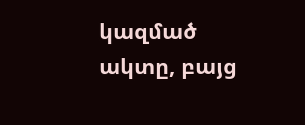կազմած ակտը, բայց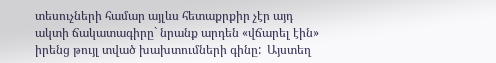տեսուչների համար այլևս հետաքրքիր չէր այդ ակտի ճակատագիրը` նրանք արդեն «վճարել էին» իրենց թույլ տված խախտումների գինը:  Այստեղ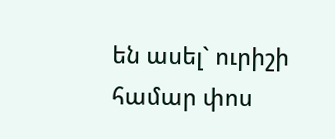են ասել` ուրիշի համար փոս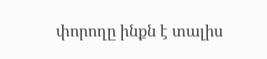փորողը ինքն է տալիս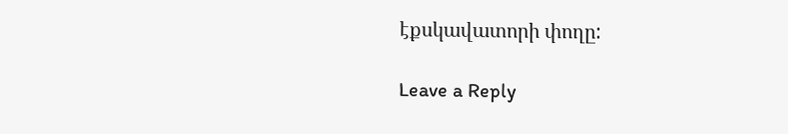էքսկավատորի փողը:

Leave a Reply